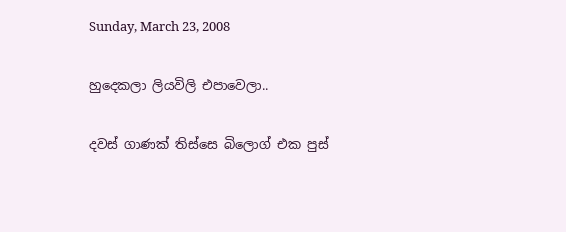Sunday, March 23, 2008

හුදෙකලා ලියවිලි එපාවෙලා..

දවස් ගාණක් තිස්සෙ බි‍ලොග් එක පුස්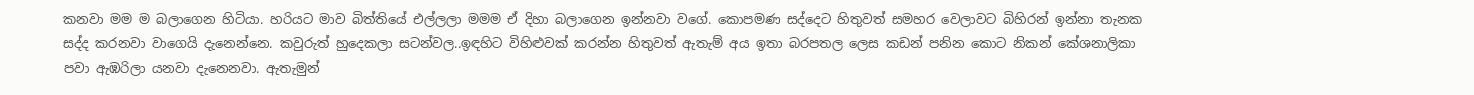කනවා මම ම බලාගෙන හිටියා. හරියට මාව බිත්තියේ එල්ලලා මමම ඒ දිහා බලාගෙන ඉන්නවා වගේ. කොපමණ සද්දෙට හිතුවත් සමහර වෙලාවට බිහිරන් ඉන්නා තැනක සද්ද කරනවා වාගෙයි දැනෙන්නෙ. කවුරුත් හුදෙකලා සටන්වල..ඉඳහිට විහිළුවක් කරන්න හිතුවත් ඇතැම් අය ඉතා බරපතල ලෙස කඩන් පනින කොට නිකන් කේශනාලිකා පවා ඇඹරිලා යනවා දැනෙනවා. ඇතැමුන්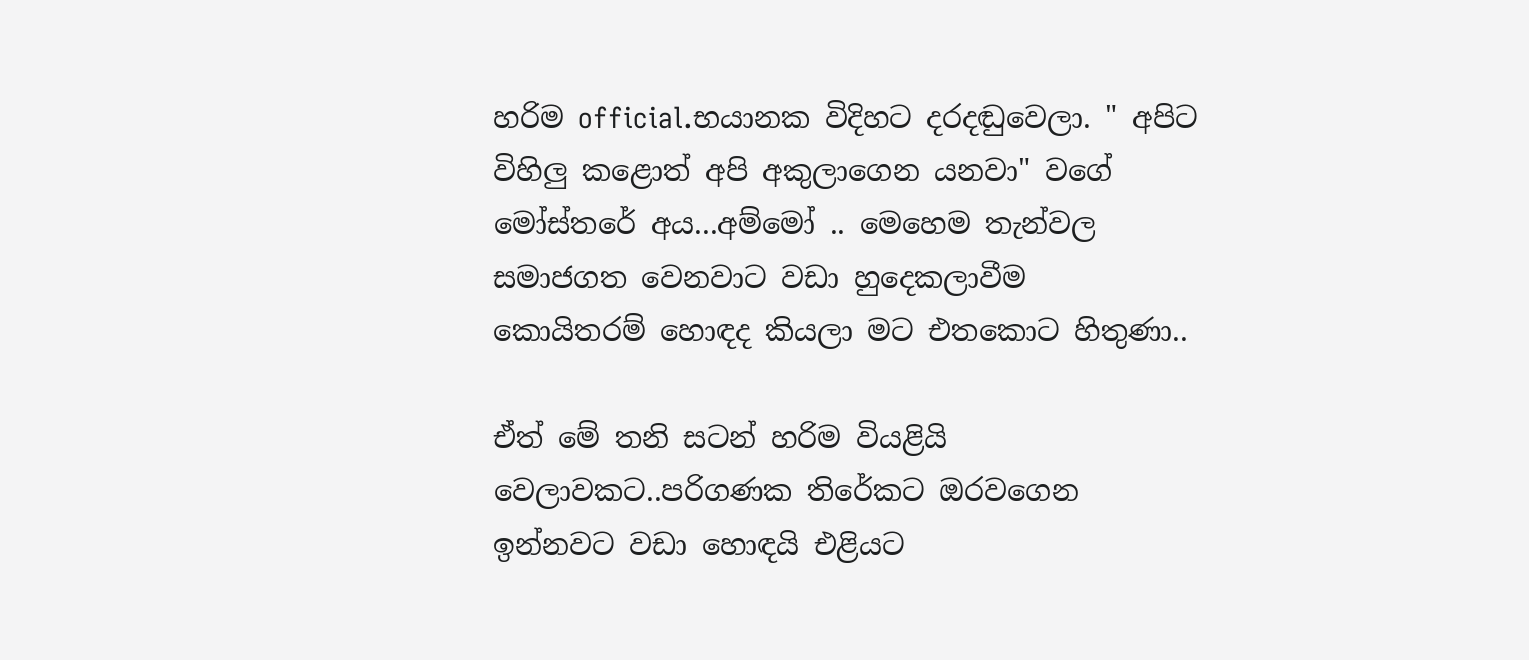හරිම official.භයානක විදිහට දරදඬුවෙලා. " අපිට විහිලු කළොත් අපි අකුලාගෙන යනවා" වගේ මෝස්තරේ අය...අම්මෝ .. මෙහෙම තැන්වල සමාජගත වෙනවාට වඩා හුදෙකලාවීම කොයිතරම් ‍හොඳද කියලා මට එතකොට හිතුණා..

ඒත් මේ තනි සටන් හරිම වියළියි වෙලාවකට..පරිගණක තිරේකට ඔරවගෙන ඉන්නවට වඩා හොඳයි එළියට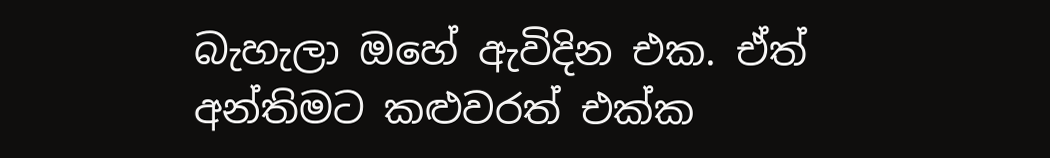බැහැලා ඔ‍හේ ඇවිදින එක. ඒත් අන්තිමට කළුවරත් එක්ක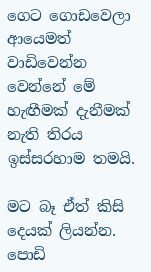ගෙට ගොඩවෙලා ආයෙමත් වාඩිවෙන්න වෙන්නේ මේ හැඟීමක් දැනීමක් නැති තිරය ඉස්සරහාම තමයි.

මට බෑ ඒත් කිසි දෙයක් ලියන්න. පොඩි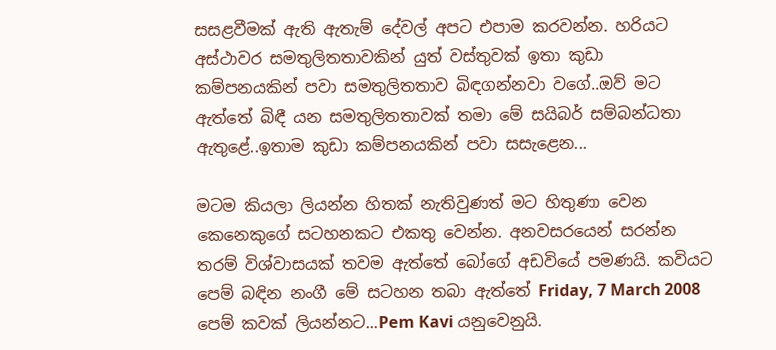සසළවීමක් ඇති ඇතැම් දේවල් අපට එපාම කරවන්න. හරියට අස්ථාවර සමතුලිතතාවකින් යුත් වස්තුවක් ඉතා කුඩා කම්පනයකින් පවා සමතුලිතතාව බිඳගන්නවා වගේ..ඔව් මට ඇත්තේ බිඳී යන සමතුලිතතාවක් තමා මේ සයිබර් සම්බන්ධතා ඇතුළේ..ඉතාම කුඩා කම්පනයකින් පවා සසැළෙන...

මටම කියලා ලියන්න හිතක් නැතිවුණත් මට හිතුණා වෙන කෙනෙකුගේ සටහනකට එකතු වෙන්න. අනවසරයෙන් සරන්න තරම් විශ්වාසයක් තවම ඇත්තේ බෝගේ අඩවියේ පමණයි. කවියට පෙම් බඳින නංගී මේ සටහන තබා ඇත්තේ Friday, 7 March 2008 පෙම් කවක් ලියන්නට...Pem Kavi යනුවෙනුයි.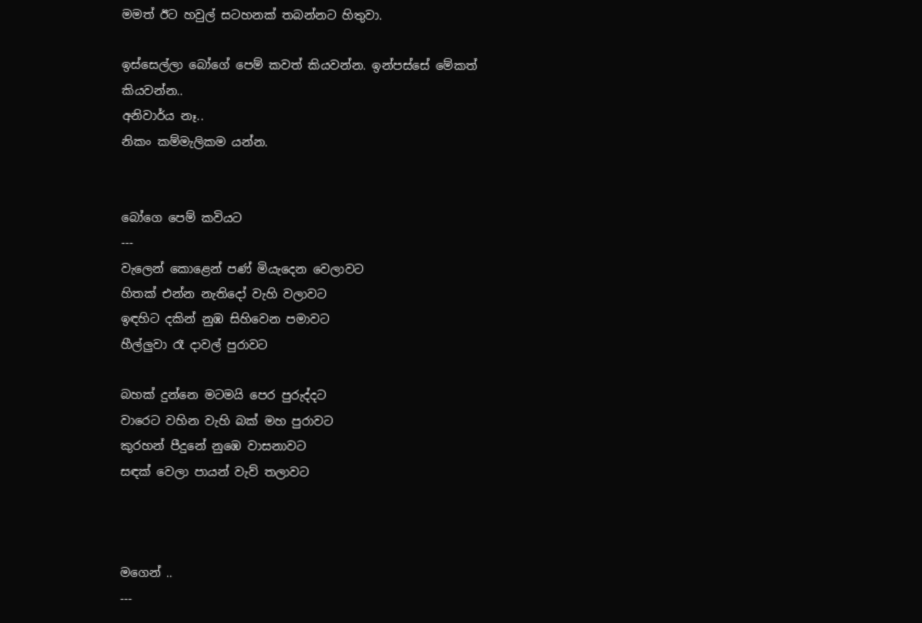මමත් ඊට හවුල් සටහනක් තබන්නට හිතුවා.

ඉස්සෙල්ලා බෝගේ පෙම් කවත් කියවන්න. ඉන්පස්සේ මේකත් කියවන්න..
අනිවාර්ය නෑ..
නිකං කම්මැලිකම යන්න.


බෝගෙ පෙම් කවියට
---
වැලෙන් කොළෙන් පණ් මියැදෙන වෙලාවට
හිතක් එන්න නැතිදෝ වැහි වලාවට
ඉඳහිට දකින් නුඹ සිහිවෙන පමාවට
හීල්ලුවා රෑ දාවල් පුරාවට

බහක් දුන්නෙ මටමයි පෙර පුරුද්දට
වාරෙට වහින වැහි බක් මහ පුරාවට
කුරහන් පීදුනේ නුඹෙ වාසනාවට
සඳක් වෙලා පායන් වැව් තලාවට



මගෙන් ..
---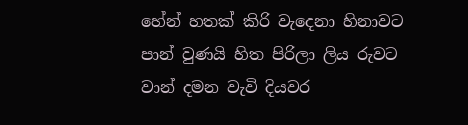හේන් හතක් කිරි වැදෙනා හිනාවට
පාන් වුණයි හිත පිරිලා ලිය රුවට
වාන් දමන වැවි දියවර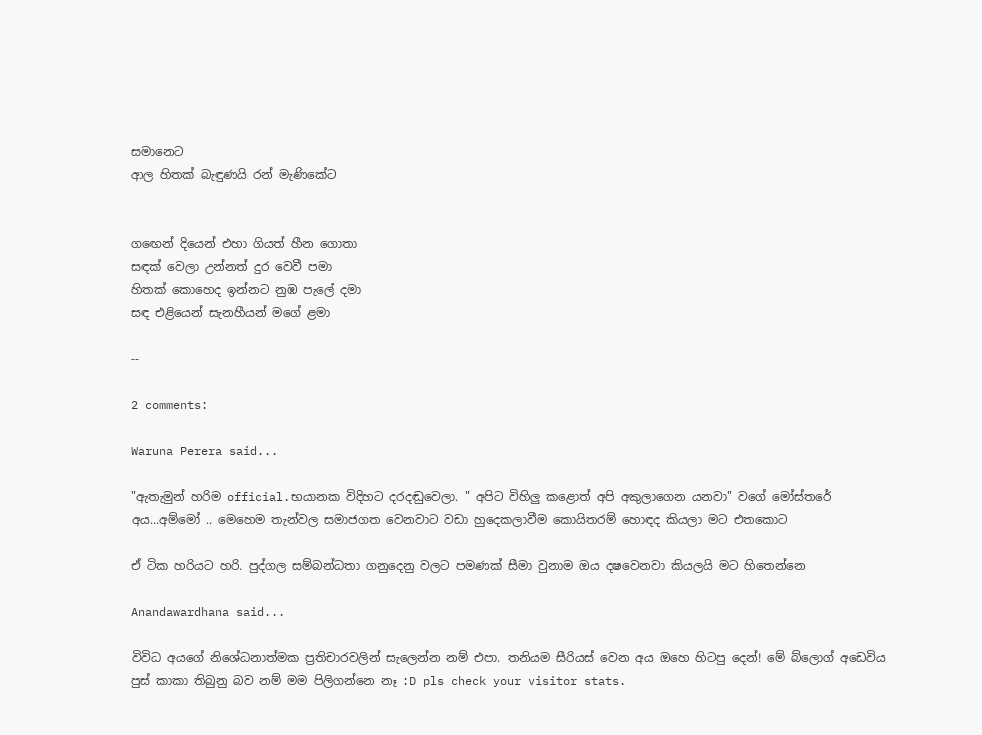සමානෙට‍
ආල හිතක් බැඳුණයි රන් මැණිකේට


ග‍ඟෙන් දියෙන් එහා ගියත් හීන ගොතා
සඳක් ‍වෙලා උන්නත් දුර වෙවී පමා
හිතක් කොහෙද ඉන්නට නුඹ පැලේ දමා
සඳ එළියෙන් සැනහීයන් මගේ ළමා

--

2 comments:

Waruna Perera said...

"ඇතැමුන් හරිම official.භයානක විදිහට දරදඬුවෙලා. " අපිට විහිලු කළොත් අපි අකුලාගෙන යනවා" වගේ මෝස්තරේ අය...අම්මෝ .. මෙහෙම තැන්වල සමාජගත වෙනවාට වඩා හුදෙකලාවීම කොයිතරම් ‍හොඳද කියලා මට එතකොට

ඒ ටික හරියට හරි. පුද්ගල සම්බන්ධතා ගනුදෙනු වලට පමණක් සීමා වුනාම ඔය දෂවෙනවා කියලයි මට හිතෙන්නෙ

Anandawardhana said...

විවිධ අයගේ නිශේධනාත්මක ප්‍රතිචාරවලින් සැලෙන්න නම් එපා. තනියම සීරියස් වෙන අය ඔහෙ හිටපු දෙන්! මේ බ්ලොග් අඩෙවිය පුස් කාකා තිබුනු බව නම් මම පිලිගන්නෙ නෑ :D pls check your visitor stats.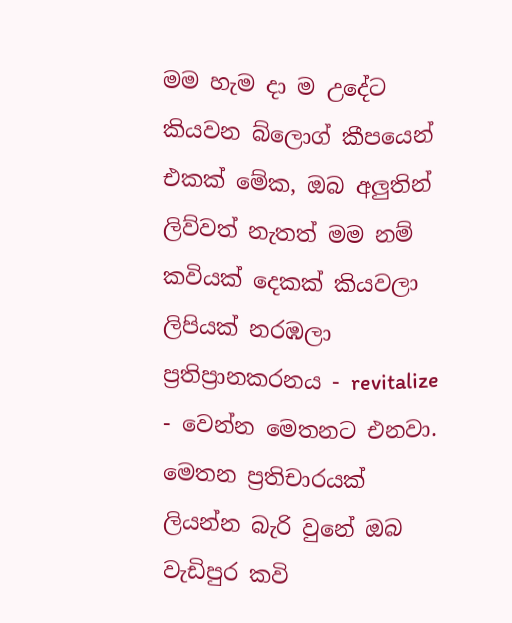මම හැම දා ම උදේට කියවන බ්ලොග් කීපයෙන් එකක් මේක, ඔබ අලුතින් ලිව්වත් නැතත් මම නම් කවියක් දෙකක් කියවලා ලිපියක් නරඹලා ප්‍රතිප්‍රානකරනය - revitalize - වෙන්න මෙතනට එනවා. මෙතන ප්‍රතිචාරයක් ලියන්න බැරි වුනේ ඔබ වැඩිපුර කවි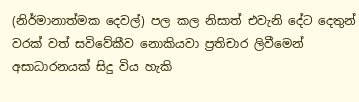(නිර්මානාත්මක දෙවල්) පල කල නිසාත් එවැනි දේට දෙතුන් වරක් වත් සවිවේකීව නොකියවා ප්‍රතිචාර ලිවීමෙන් අසාධාරනයක් සිදු විය හැකි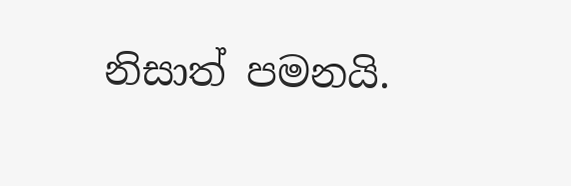නිසාත් පමනයි.